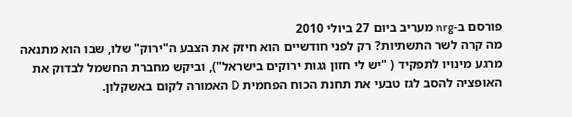פורסם ב-nrg מעריב ביום 27 ביולי 2010
מה קרה לשר התשתיות? רק לפני חודשיים הוא חיזק את הצבע ה"ירוק" שלו, שבו הוא מתנאה מרגע מינויו לתפקיד ( "יש לי חזון גגות ירוקים בישראל"), וביקש מחברת החשמל לבדוק את האופציה להסב לגז טבעי את תחנת הכוח הפחמית D האמורה לקום באשקלון.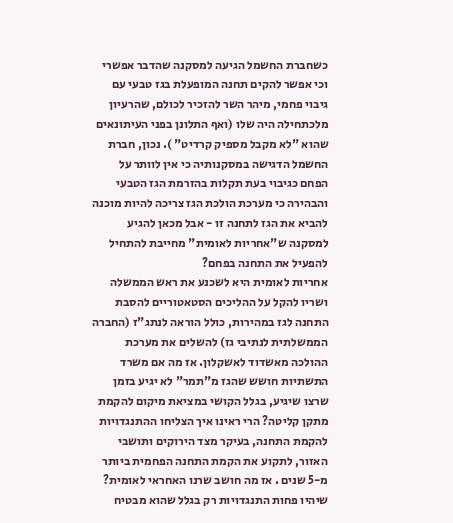כשחברת החשמל הגיעה למסקנה שהדבר אפשרי וכי אפשר להקים תחנה המופעלת בגז טבעי עם גיבוי פחמי, מיהר השר להזכיר לכולם, שהרעיון מלכתחילה היה שלו (ואף התלונן בפני העיתונאים שהוא "לא מקבל מספיק קרדיט" ). נכון, חברת החשמל הדגישה במסקנותיה כי אין לוותר על הפחם כגיבוי בעת תקלות בהזרמת הגז הטבעי והבהירה כי מערכת הולכת הגז צריכה להיות מוכנה להביא את הגז לתחנה זו - אבל מכאן להגיע למסקנה ש"אחריות לאומית" מחייבת להתחיל להפעיל את התחנה בפחם?
אחריות לאומית היא לשכנע את ראש הממשלה ושריו להקל על ההליכים הסטאטוריים להסבת התחנה לגז במהירות, כולל הוראה לנתג"ז (החברה הממשלתית לנתיבי גז) להשלים את מערכת ההולכה מאשדוד לאשקלון. אז מה אם משרד התשתיות חושש שהגז מ"תמר" לא יגיע בזמן שרצו שיגיע, בגלל הקושי במציאת מיקום להקמת מתקן קליטה? הרי ראינו איך הצליחו ההתנגדויות להקמת התחנה, בעיקר מצד הירוקים ותושבי
האזור, לתקוע את הקמת התחנה הפחמית ביותר מ-5 שנים . אז מה חושב שרנו האחראי לאומית? שיהיו פחות התנגדויות רק בגלל שהוא מבטיח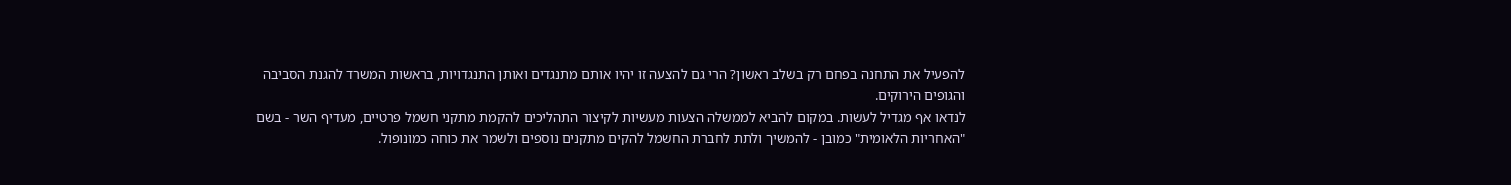להפעיל את התחנה בפחם רק בשלב ראשון? הרי גם להצעה זו יהיו אותם מתנגדים ואותן התנגדויות, בראשות המשרד להגנת הסביבה והגופים הירוקים.
לנדאו אף מגדיל לעשות. במקום להביא לממשלה הצעות מעשיות לקיצור התהליכים להקמת מתקני חשמל פרטיים, מעדיף השר - בשם "האחריות הלאומית" כמובן - להמשיך ולתת לחברת החשמל להקים מתקנים נוספים ולשמר את כוחה כמונופול.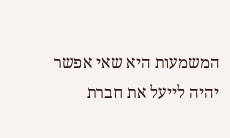המשמעות היא שאי אפשר יהיה לייעל את חברת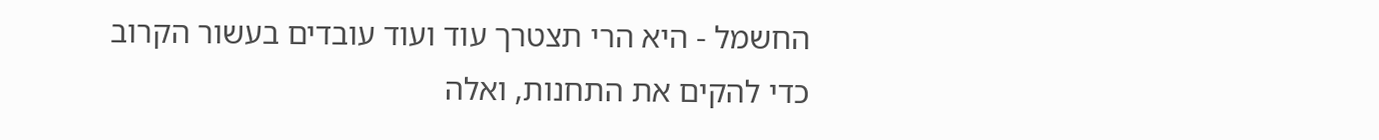החשמל - היא הרי תצטרך עוד ועוד עובדים בעשור הקרוב כדי להקים את התחנות, ואלה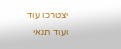יצטרכו עוד ועוד תנאי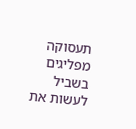תעסוקה מפליגים בשביל לעשות את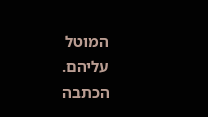המוטל עליהם.
הכתבה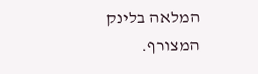המלאה בלינק המצורף.